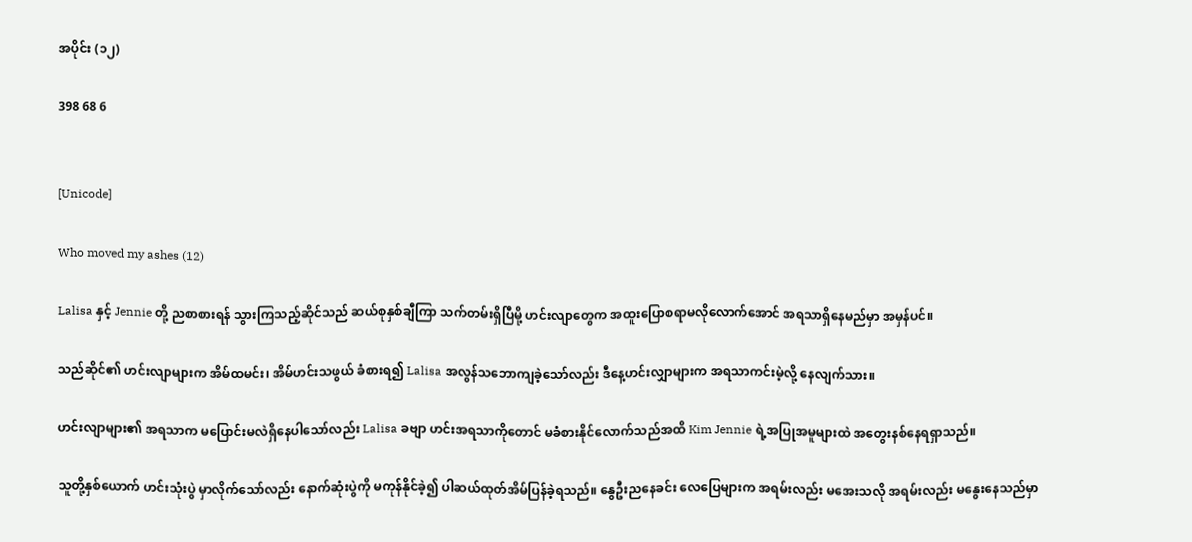အပိုင်း (၁၂)

398 68 6


[Unicode]

Who moved my ashes (12)

Lalisa နှင့် Jennie တို့ ညစာစားရန် သွားကြသည့်ဆိုင်သည် ဆယ်စုနှစ်ချီကြာ သက်တမ်းရှိပြီမို့ ဟင်းလျာတွေက အထူးပြောစရာမလိုလောက်အောင် အရသာရှိနေမည်မှာ အမှန်ပင်။

သည်ဆိုင်၏ ဟင်းလျာများက အိမ်ထမင်း၊ အိမ်ဟင်းသဖွယ် ခံစားရ၍ Lalisa အလွန်သဘောကျခဲ့သော်လည်း ဒီနေ့ဟင်းလျှာများက အရသာကင်းမဲ့လို့ နေလျက်သား။

ဟင်းလျာများ၏ အရသာက မပြောင်းမလဲရှိနေပါသော်လည်း Lalisa ခဗျာ ဟင်းအရသာကိုတောင် မခံစားနိုင်လောက်သည်အထိ Kim Jennie ရဲ့အပြုအမူများထဲ အတွေးနစ်နေရရှာသည်။

သူတို့နှစ်ယောက် ဟင်းသုံးပွဲ မှာလိုက်သော်လည်း နောက်ဆုံးပွဲကို မကုန်နိုင်ခဲ့၍ ပါဆယ်ထုတ်အိမ်ပြန်ခဲ့ရသည်။ နွေဦးညနေခင်း လေပြေများက အရမ်း‌လည်း မအေးသလို အရမ်းလည်း မနွေးနေသည်မှာ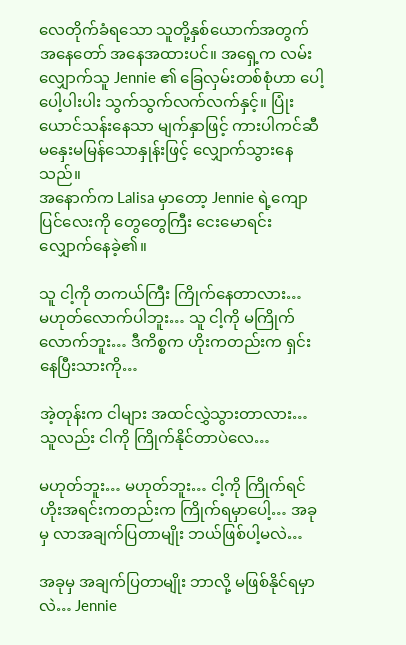လေတိုက်ခံရသော သူတို့နှစ်ယောက်အတွက် အနေတော် အနေအထားပင်။ အရှေ့က ‌လမ်းလျှောက်သူ Jennie ၏ ခြေလှမ်းတစ်စုံဟာ ပေါ့ပေါ့ပါးပါး သွက်သွက်လက်လက်နှင့်။ ပြုံးယောင်သန်းနေသာ မျက်နှာဖြင့် ကားပါကင်ဆီ မနှေးမမြန်သောနှုန်းဖြင့် လျှောက်သွားနေသည်။
အနောက်က Lalisa မှာတော့ Jennie ရဲ့ကျောပြင်လေးကို ‌တွေတွေကြီး ငေးမောရင်း လျှောက်နေခဲ့၏။

သူ ငါ့ကို တကယ်ကြီး ကြိုက်နေတာလား…
မဟုတ်လောက်ပါဘူး… သူ ငါ့ကို မကြိုက်လောက်ဘူး… ဒီကိစ္စက ဟိုးကတည်းက ရှင်းနေပြီးသားကို…

အဲ့တုန်းက ငါများ အထင်လွှဲသွားတာလား… သူလည်း ငါကို ကြိုက်နိုင်တာပဲလေ…

မဟုတ်ဘူး… မဟုတ်ဘူး… ငါ့ကို ကြိုက်ရင် ဟိုးအရင်းကတည်းက ‌ကြိုက်ရမှာပေါ့… အခုမှ လာအချက်ပြတာမျိုး ဘယ်ဖြစ်ပါ့မလဲ…

အခုမှ အချက်ပြတာမျိုး ဘာလို့ မဖြစ်နိုင်ရမှာလဲ… Jennie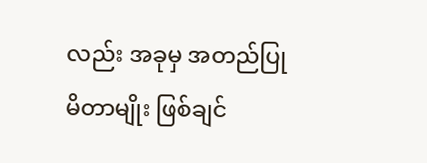လည်း အခုမှ အတည်ပြုမိတာမျိုး ဖြစ်ချင်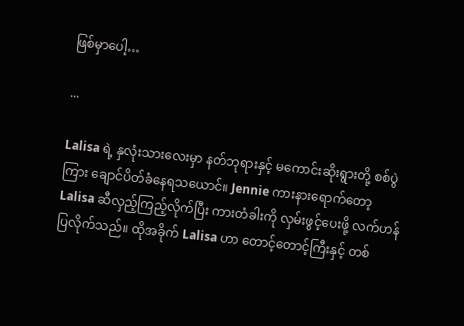ဖြစ်‌မှာပေါ့…

...

Lalisa ရဲ့ နှလုံးသားလေးမှာ နတ်ဘုရားနှင့် မကောင်း‌ဆိုးရွားတို့ စစ်ပွဲကြား ချောင်ပိတ်ခံနေရသယောင်။ Jennie ကားနားရောက်တော့ Lalisa ဆီလှည့်ကြည့်လိုက်ပြီး ကားတံခါးကို လှမ်းဖွင့်ပေးဖို့ လက်ဟန်ပြလိုက်သည်။ ထိုအခိုက် Lalisa ဟာ တောင့်တောင့်ကြီးနှင့် တစ်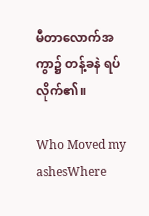မီတာလောက်အကွာ၌ တန့်ခနဲ ရပ်လိုက်၏။

Who Moved my ashesWhere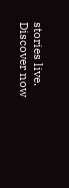stories live. Discover now